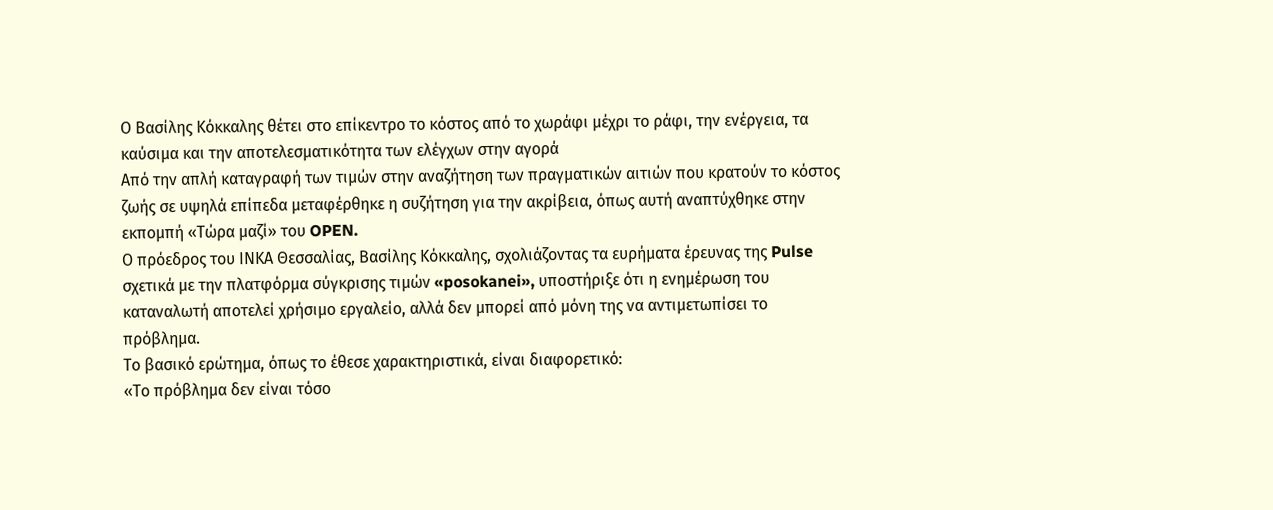Ο Βασίλης Κόκκαλης θέτει στο επίκεντρο το κόστος από το χωράφι μέχρι το ράφι, την ενέργεια, τα καύσιμα και την αποτελεσματικότητα των ελέγχων στην αγορά
Από την απλή καταγραφή των τιμών στην αναζήτηση των πραγματικών αιτιών που κρατούν το κόστος ζωής σε υψηλά επίπεδα μεταφέρθηκε η συζήτηση για την ακρίβεια, όπως αυτή αναπτύχθηκε στην εκπομπή «Τώρα μαζί» του OPEN.
Ο πρόεδρος του ΙΝΚΑ Θεσσαλίας, Βασίλης Κόκκαλης, σχολιάζοντας τα ευρήματα έρευνας της Pulse σχετικά με την πλατφόρμα σύγκρισης τιμών «posokanei», υποστήριξε ότι η ενημέρωση του καταναλωτή αποτελεί χρήσιμο εργαλείο, αλλά δεν μπορεί από μόνη της να αντιμετωπίσει το πρόβλημα.
Το βασικό ερώτημα, όπως το έθεσε χαρακτηριστικά, είναι διαφορετικό:
«Το πρόβλημα δεν είναι τόσο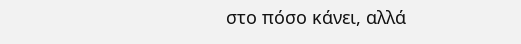στο πόσο κάνει, αλλά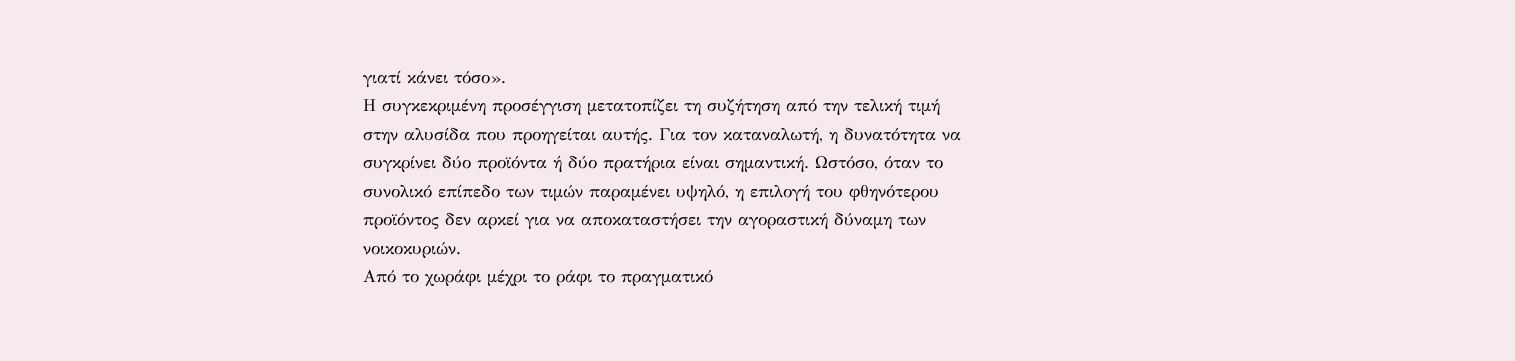γιατί κάνει τόσο».
Η συγκεκριμένη προσέγγιση μετατοπίζει τη συζήτηση από την τελική τιμή στην αλυσίδα που προηγείται αυτής. Για τον καταναλωτή, η δυνατότητα να συγκρίνει δύο προϊόντα ή δύο πρατήρια είναι σημαντική. Ωστόσο, όταν το συνολικό επίπεδο των τιμών παραμένει υψηλό, η επιλογή του φθηνότερου προϊόντος δεν αρκεί για να αποκαταστήσει την αγοραστική δύναμη των νοικοκυριών.
Από το χωράφι μέχρι το ράφι το πραγματικό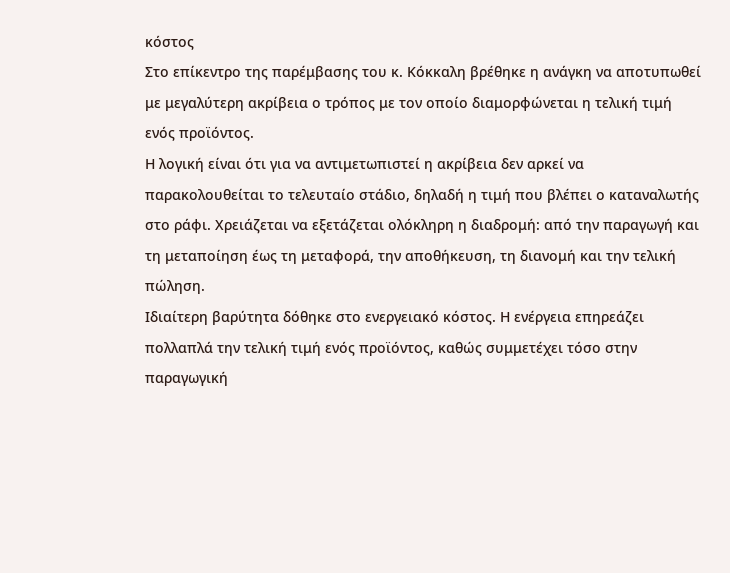κόστος
Στο επίκεντρο της παρέμβασης του κ. Κόκκαλη βρέθηκε η ανάγκη να αποτυπωθεί με μεγαλύτερη ακρίβεια ο τρόπος με τον οποίο διαμορφώνεται η τελική τιμή ενός προϊόντος.
Η λογική είναι ότι για να αντιμετωπιστεί η ακρίβεια δεν αρκεί να παρακολουθείται το τελευταίο στάδιο, δηλαδή η τιμή που βλέπει ο καταναλωτής στο ράφι. Χρειάζεται να εξετάζεται ολόκληρη η διαδρομή: από την παραγωγή και τη μεταποίηση έως τη μεταφορά, την αποθήκευση, τη διανομή και την τελική πώληση.
Ιδιαίτερη βαρύτητα δόθηκε στο ενεργειακό κόστος. Η ενέργεια επηρεάζει πολλαπλά την τελική τιμή ενός προϊόντος, καθώς συμμετέχει τόσο στην παραγωγική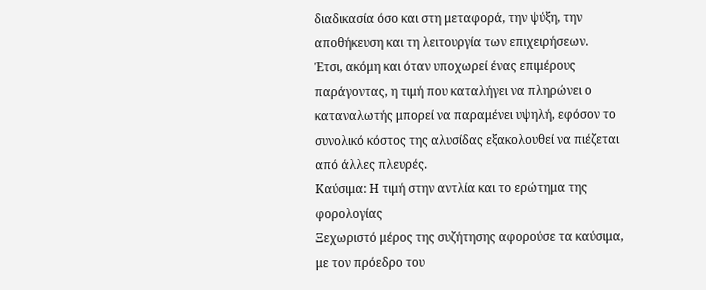διαδικασία όσο και στη μεταφορά, την ψύξη, την αποθήκευση και τη λειτουργία των επιχειρήσεων.
Έτσι, ακόμη και όταν υποχωρεί ένας επιμέρους παράγοντας, η τιμή που καταλήγει να πληρώνει ο καταναλωτής μπορεί να παραμένει υψηλή, εφόσον το συνολικό κόστος της αλυσίδας εξακολουθεί να πιέζεται από άλλες πλευρές.
Καύσιμα: Η τιμή στην αντλία και το ερώτημα της φορολογίας
Ξεχωριστό μέρος της συζήτησης αφορούσε τα καύσιμα, με τον πρόεδρο του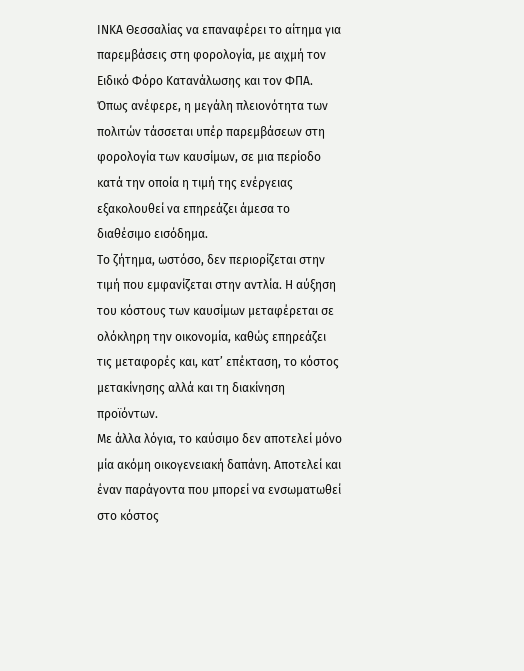ΙΝΚΑ Θεσσαλίας να επαναφέρει το αίτημα για παρεμβάσεις στη φορολογία, με αιχμή τον Ειδικό Φόρο Κατανάλωσης και τον ΦΠΑ.
Όπως ανέφερε, η μεγάλη πλειονότητα των πολιτών τάσσεται υπέρ παρεμβάσεων στη φορολογία των καυσίμων, σε μια περίοδο κατά την οποία η τιμή της ενέργειας εξακολουθεί να επηρεάζει άμεσα το διαθέσιμο εισόδημα.
Το ζήτημα, ωστόσο, δεν περιορίζεται στην τιμή που εμφανίζεται στην αντλία. Η αύξηση του κόστους των καυσίμων μεταφέρεται σε ολόκληρη την οικονομία, καθώς επηρεάζει τις μεταφορές και, κατ’ επέκταση, το κόστος μετακίνησης αλλά και τη διακίνηση προϊόντων.
Με άλλα λόγια, το καύσιμο δεν αποτελεί μόνο μία ακόμη οικογενειακή δαπάνη. Αποτελεί και έναν παράγοντα που μπορεί να ενσωματωθεί στο κόστος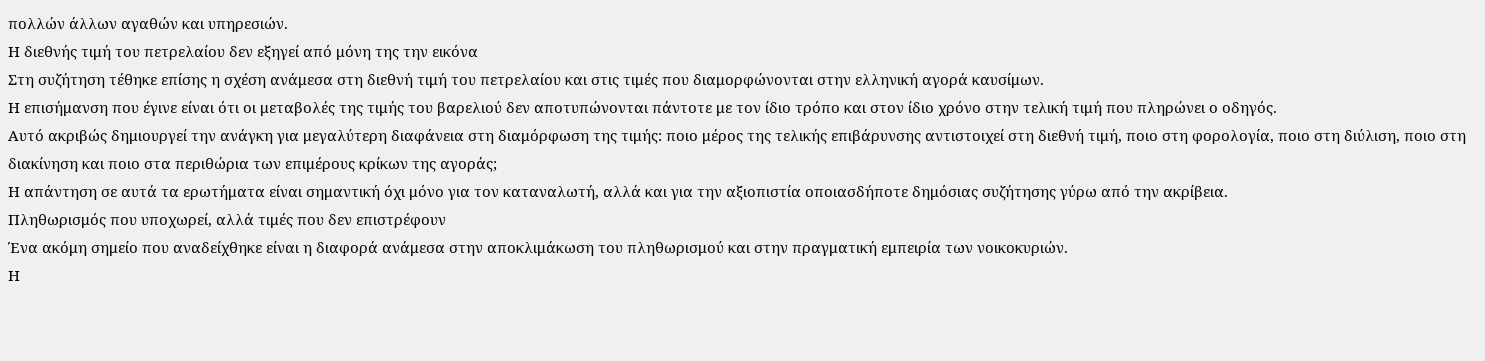πολλών άλλων αγαθών και υπηρεσιών.
Η διεθνής τιμή του πετρελαίου δεν εξηγεί από μόνη της την εικόνα
Στη συζήτηση τέθηκε επίσης η σχέση ανάμεσα στη διεθνή τιμή του πετρελαίου και στις τιμές που διαμορφώνονται στην ελληνική αγορά καυσίμων.
Η επισήμανση που έγινε είναι ότι οι μεταβολές της τιμής του βαρελιού δεν αποτυπώνονται πάντοτε με τον ίδιο τρόπο και στον ίδιο χρόνο στην τελική τιμή που πληρώνει ο οδηγός.
Αυτό ακριβώς δημιουργεί την ανάγκη για μεγαλύτερη διαφάνεια στη διαμόρφωση της τιμής: ποιο μέρος της τελικής επιβάρυνσης αντιστοιχεί στη διεθνή τιμή, ποιο στη φορολογία, ποιο στη διύλιση, ποιο στη διακίνηση και ποιο στα περιθώρια των επιμέρους κρίκων της αγοράς;
Η απάντηση σε αυτά τα ερωτήματα είναι σημαντική όχι μόνο για τον καταναλωτή, αλλά και για την αξιοπιστία οποιασδήποτε δημόσιας συζήτησης γύρω από την ακρίβεια.
Πληθωρισμός που υποχωρεί, αλλά τιμές που δεν επιστρέφουν
Ένα ακόμη σημείο που αναδείχθηκε είναι η διαφορά ανάμεσα στην αποκλιμάκωση του πληθωρισμού και στην πραγματική εμπειρία των νοικοκυριών.
Η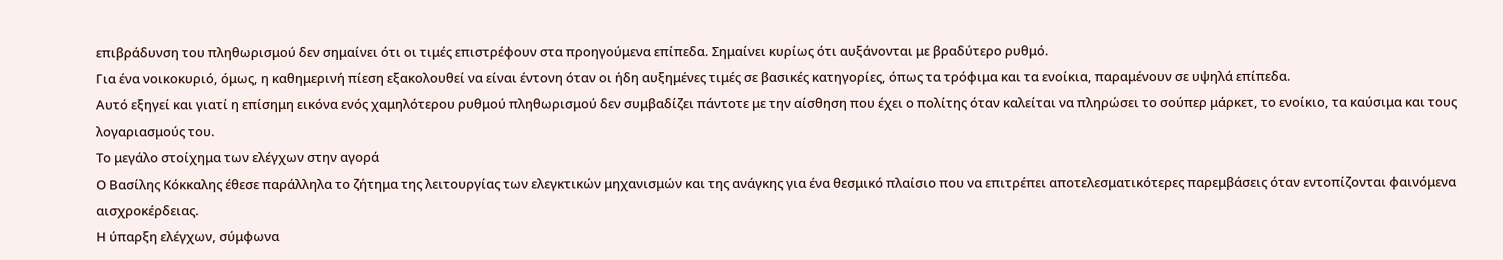επιβράδυνση του πληθωρισμού δεν σημαίνει ότι οι τιμές επιστρέφουν στα προηγούμενα επίπεδα. Σημαίνει κυρίως ότι αυξάνονται με βραδύτερο ρυθμό.
Για ένα νοικοκυριό, όμως, η καθημερινή πίεση εξακολουθεί να είναι έντονη όταν οι ήδη αυξημένες τιμές σε βασικές κατηγορίες, όπως τα τρόφιμα και τα ενοίκια, παραμένουν σε υψηλά επίπεδα.
Αυτό εξηγεί και γιατί η επίσημη εικόνα ενός χαμηλότερου ρυθμού πληθωρισμού δεν συμβαδίζει πάντοτε με την αίσθηση που έχει ο πολίτης όταν καλείται να πληρώσει το σούπερ μάρκετ, το ενοίκιο, τα καύσιμα και τους λογαριασμούς του.
Το μεγάλο στοίχημα των ελέγχων στην αγορά
Ο Βασίλης Κόκκαλης έθεσε παράλληλα το ζήτημα της λειτουργίας των ελεγκτικών μηχανισμών και της ανάγκης για ένα θεσμικό πλαίσιο που να επιτρέπει αποτελεσματικότερες παρεμβάσεις όταν εντοπίζονται φαινόμενα αισχροκέρδειας.
Η ύπαρξη ελέγχων, σύμφωνα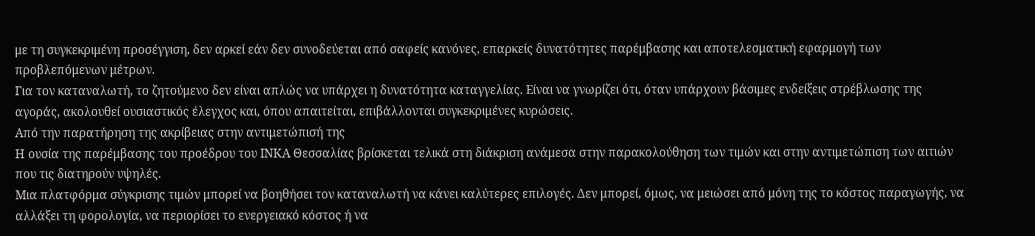με τη συγκεκριμένη προσέγγιση, δεν αρκεί εάν δεν συνοδεύεται από σαφείς κανόνες, επαρκείς δυνατότητες παρέμβασης και αποτελεσματική εφαρμογή των προβλεπόμενων μέτρων.
Για τον καταναλωτή, το ζητούμενο δεν είναι απλώς να υπάρχει η δυνατότητα καταγγελίας. Είναι να γνωρίζει ότι, όταν υπάρχουν βάσιμες ενδείξεις στρέβλωσης της αγοράς, ακολουθεί ουσιαστικός έλεγχος και, όπου απαιτείται, επιβάλλονται συγκεκριμένες κυρώσεις.
Από την παρατήρηση της ακρίβειας στην αντιμετώπισή της
Η ουσία της παρέμβασης του προέδρου του ΙΝΚΑ Θεσσαλίας βρίσκεται τελικά στη διάκριση ανάμεσα στην παρακολούθηση των τιμών και στην αντιμετώπιση των αιτιών που τις διατηρούν υψηλές.
Μια πλατφόρμα σύγκρισης τιμών μπορεί να βοηθήσει τον καταναλωτή να κάνει καλύτερες επιλογές. Δεν μπορεί, όμως, να μειώσει από μόνη της το κόστος παραγωγής, να αλλάξει τη φορολογία, να περιορίσει το ενεργειακό κόστος ή να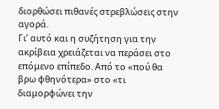διορθώσει πιθανές στρεβλώσεις στην αγορά.
Γι’ αυτό και η συζήτηση για την ακρίβεια χρειάζεται να περάσει στο επόμενο επίπεδο. Από το «πού θα βρω φθηνότερα» στο «τι διαμορφώνει την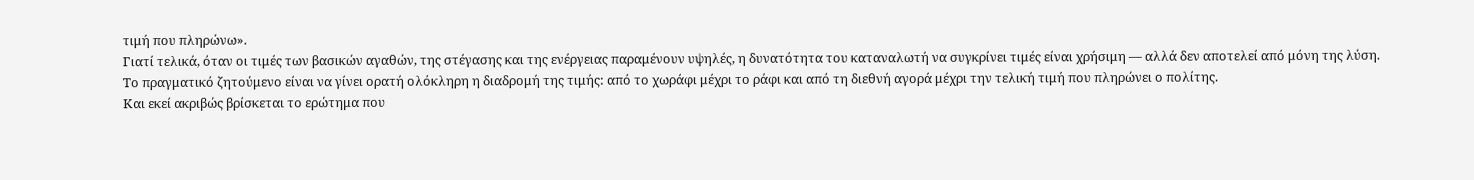τιμή που πληρώνω».
Γιατί τελικά, όταν οι τιμές των βασικών αγαθών, της στέγασης και της ενέργειας παραμένουν υψηλές, η δυνατότητα του καταναλωτή να συγκρίνει τιμές είναι χρήσιμη — αλλά δεν αποτελεί από μόνη της λύση.
Το πραγματικό ζητούμενο είναι να γίνει ορατή ολόκληρη η διαδρομή της τιμής: από το χωράφι μέχρι το ράφι και από τη διεθνή αγορά μέχρι την τελική τιμή που πληρώνει ο πολίτης.
Και εκεί ακριβώς βρίσκεται το ερώτημα που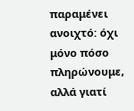παραμένει ανοιχτό: όχι μόνο πόσο πληρώνουμε, αλλά γιατί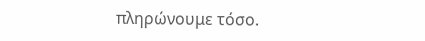πληρώνουμε τόσο.